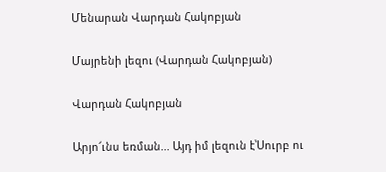Մենարան Վարդան Հակոբյան

Մայրենի լեզու (Վարդան Հակոբյան)

Վարդան Հակոբյան

Արյո՜ւնս եռման... Այդ իմ լեզուն է՝Սուրբ ու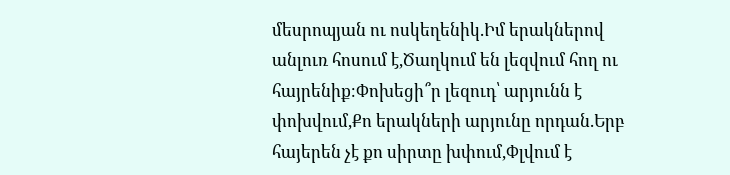մեսրոպյան ու ոսկեղենիկ.Իմ երակներով անլուռ հոսում է,Ծաղկում են լեզվում հող ու հայրենիք։Փոխեցի՞ր լեզուդ՝ արյունն է փոխվում,Քո երակների արյունը որդան.Երբ հայերեն չէ քո սիրտը խփում,Փլվում է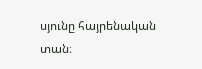սյունը հայրենական տան։